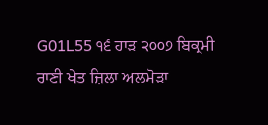G01L55 ੧੬ ਹਾੜ ੨੦੦੭ ਬਿਕ੍ਰਮੀ ਰਾਣੀ ਖੇਤ ਜ਼ਿਲਾ ਅਲਮੋੜਾ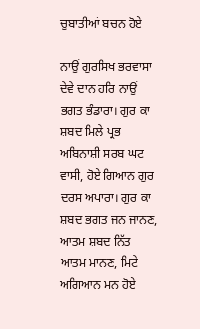ਚੁਬਾਤੀਆਂ ਬਚਨ ਹੋਏ

ਨਾਉਂ ਗੁਰਸਿਖ ਭਰਵਾਸਾ ਦੇਵੇ ਦਾਨ ਹਰਿ ਨਾਉਂ ਭਗਤ ਭੰਡਾਰਾ। ਗੁਰ ਕਾ ਸ਼ਬਦ ਮਿਲੇ ਪ੍ਰਭ ਅਬਿਨਾਸ਼ੀ ਸਰਬ ਘਟ ਵਾਸੀ, ਹੋਏ ਗਿਆਨ ਗੁਰ ਦਰਸ ਅਪਾਰਾ। ਗੁਰ ਕਾ ਸ਼ਬਦ ਭਗਤ ਜਨ ਜਾਨਣ, ਆਤਮ ਸ਼ਬਦ ਨਿੱਤ ਆਤਮ ਮਾਨਣ, ਮਿਟੇ ਅਗਿਆਨ ਮਨ ਹੋਏ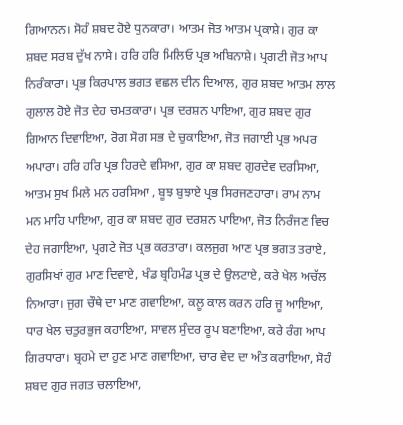ਗਿਆਨਨ। ਸੋਹੰ ਸ਼ਬਦ ਹੋਏ ਧੁਨਕਾਰਾ। ਆਤਮ ਜੋਤ ਆਤਮ ਪ੍ਰਕਾਸ਼ੇ। ਗੁਰ ਕਾ ਸ਼ਬਦ ਸਰਬ ਦੁੱਖ ਨਾਸੇ। ਹਰਿ ਹਰਿ ਮਿਲਿਓ ਪ੍ਰਭ ਅਬਿਨਾਸ਼ੇ। ਪ੍ਰਗਟੀ ਜੋਤ ਆਪ ਨਿਰੰਕਾਰਾ। ਪ੍ਰਭ ਕਿਰਪਾਲ ਭਗਤ ਵਛਲ ਦੀਨ ਦਿਆਲ, ਗੁਰ ਸ਼ਬਦ ਆਤਮ ਲਾਲ ਗੁਲਾਲ ਹੋਏ ਜੋਤ ਦੇਹ ਚਮਤਕਾਰਾ। ਪ੍ਰਭ ਦਰਸ਼ਨ ਪਾਇਆ, ਗੁਰ ਸ਼ਬਦ ਗੁਰ ਗਿਆਨ ਦਿਵਾਇਆ, ਰੋਗ ਸੋਗ ਸਭ ਦੇ ਚੁਕਾਇਆ, ਜੋਤ ਜਗਾਈ ਪ੍ਰਭ ਅਪਰ ਅਪਾਰਾ। ਹਰਿ ਹਰਿ ਪ੍ਰਭ ਹਿਰਦੇ ਵਸਿਆ, ਗੁਰ ਕਾ ਸ਼ਬਦ ਗੁਰਦੇਵ ਦਰਸਿਆ, ਆਤਮ ਸੁਖ ਮਿਲੇ ਮਨ ਹਰਸਿਆ , ਬੂਝ ਬੁਝਾਏ ਪ੍ਰਭ ਸਿਰਜਣਹਾਰਾ। ਰਾਮ ਨਾਮ ਮਨ ਮਾਹਿ ਪਾਇਆ, ਗੁਰ ਕਾ ਸ਼ਬਦ ਗੁਰ ਦਰਸ਼ਨ ਪਾਇਆ, ਜੋਤ ਨਿਰੰਜਣ ਵਿਚ ਦੇਹ ਜਗਾਇਆ, ਪ੍ਰਗਟੇ ਜੋਤ ਪ੍ਰਭ ਕਰਤਾਰਾ। ਕਲਜੁਗ ਆਣ ਪ੍ਰਭ ਭਗਤ ਤਰਾਏ, ਗੁਰਸਿਖਾਂ ਗੁਰ ਮਾਣ ਦਿਵਾਏ, ਖੰਡ ਬ੍ਰਹਿਮੰਡ ਪ੍ਰਭ ਦੇ ਉਲਟਾਏ, ਕਰੇ ਖੇਲ ਅਚੱਲ ਨਿਆਰਾ। ਜੁਗ ਚੌਥੇ ਦਾ ਮਾਣ ਗਵਾਇਆ, ਕਲੂ ਕਾਲ ਕਰਨ ਹਰਿ ਜੂ ਆਇਆ, ਧਾਰ ਖੇਲ ਚਤੁਰਭੁਜ ਕਹਾਇਆ, ਸਾਵਲ ਸੁੰਦਰ ਰੂਪ ਬਣਾਇਆ, ਕਰੇ ਰੰਗ ਆਪ ਗਿਰਧਾਰਾ। ਬ੍ਰਹਮੇ ਦਾ ਹੁਣ ਮਾਣ ਗਵਾਇਆ, ਚਾਰ ਵੇਦ ਦਾ ਅੰਤ ਕਰਾਇਆ, ਸੋਹੰ ਸ਼ਬਦ ਗੁਰ ਜਗਤ ਚਲਾਇਆ,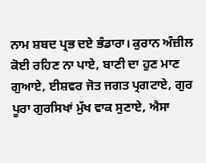ਨਾਮ ਸ਼ਬਦ ਪ੍ਰਭ ਦਏ ਭੰਡਾਰਾ। ਕੁਰਾਨ ਅੰਜ਼ੀਲ ਕੋਈ ਰਹਿਣ ਨਾ ਪਾਏ, ਬਾਣੀ ਦਾ ਹੁਣ ਮਾਣ ਗੁਆਏ, ਈਸ਼ਵਰ ਜੋਤ ਜਗਤ ਪ੍ਰਗਟਾਏ, ਗੁਰ ਪੂਰਾ ਗੁਰਸਿਖਾਂ ਮੁੱਖ ਵਾਕ ਸੁਣਾਏ, ਐਸਾ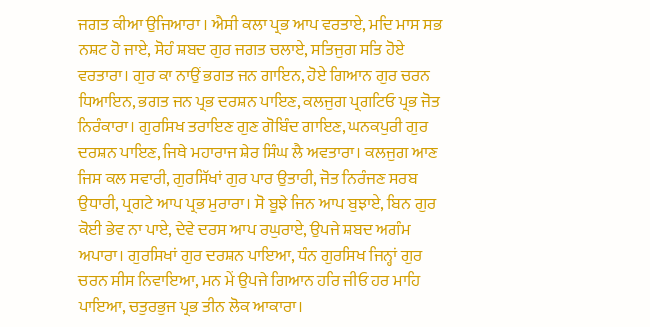ਜਗਤ ਕੀਆ ਉਜਿਆਰਾ । ਐਸੀ ਕਲਾ ਪ੍ਰਭ ਆਪ ਵਰਤਾਏ, ਮਦਿ ਮਾਸ ਸਭ ਨਸ਼ਟ ਹੋ ਜਾਏ, ਸੋਹੰ ਸ਼ਬਦ ਗੁਰ ਜਗਤ ਚਲਾਏ, ਸਤਿਜੁਗ ਸਤਿ ਹੋਏ ਵਰਤਾਰਾ। ਗੁਰ ਕਾ ਨਾਉਂ ਭਗਤ ਜਨ ਗਾਇਨ, ਹੋਏ ਗਿਆਨ ਗੁਰ ਚਰਨ ਧਿਆਇਨ, ਭਗਤ ਜਨ ਪ੍ਰਭ ਦਰਸ਼ਨ ਪਾਇਣ, ਕਲਜੁਗ ਪ੍ਰਗਟਿਓ ਪ੍ਰਭ ਜੋਤ ਨਿਰੰਕਾਰਾ। ਗੁਰਸਿਖ ਤਰਾਇਣ ਗੁਣ ਗੋਬਿੰਦ ਗਾਇਣ, ਘਨਕਪੁਰੀ ਗੁਰ ਦਰਸ਼ਨ ਪਾਇਣ, ਜਿਥੇ ਮਹਾਰਾਜ ਸ਼ੇਰ ਸਿੰਘ ਲੈ ਅਵਤਾਰਾ। ਕਲਜੁਗ ਆਣ ਜਿਸ ਕਲ ਸਵਾਰੀ, ਗੁਰਸਿੱਖਾਂ ਗੁਰ ਪਾਰ ਉਤਾਰੀ, ਜੋਤ ਨਿਰੰਜਣ ਸਰਬ ਉਧਾਰੀ, ਪ੍ਰਗਟੇ ਆਪ ਪ੍ਰਭ ਮੁਰਾਰਾ। ਸੋ ਬੂਝੇ ਜਿਨ ਆਪ ਬੁਝਾਏ, ਬਿਨ ਗੁਰ ਕੋਈ ਭੇਵ ਨਾ ਪਾਏ, ਦੇਵੇ ਦਰਸ ਆਪ ਰਘੁਰਾਏ, ਉਪਜੇ ਸ਼ਬਦ ਅਗੰਮ ਅਪਾਰਾ। ਗੁਰਸਿਖਾਂ ਗੁਰ ਦਰਸ਼ਨ ਪਾਇਆ, ਧੰਨ ਗੁਰਸਿਖ ਜਿਨ੍ਹਾਂ ਗੁਰ ਚਰਨ ਸੀਸ ਨਿਵਾਇਆ, ਮਨ ਮੇਂ ਉਪਜੇ ਗਿਆਨ ਹਰਿ ਜੀਓ ਹਰ ਮਾਹਿ ਪਾਇਆ, ਚਤੁਰਭੁਜ ਪ੍ਰਭ ਤੀਨ ਲੋਕ ਆਕਾਰਾ।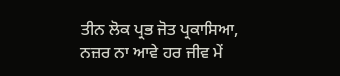ਤੀਨ ਲੋਕ ਪ੍ਰਭ ਜੋਤ ਪ੍ਰਕਾਸਿਆ, ਨਜ਼ਰ ਨਾ ਆਵੇ ਹਰ ਜੀਵ ਮੇਂ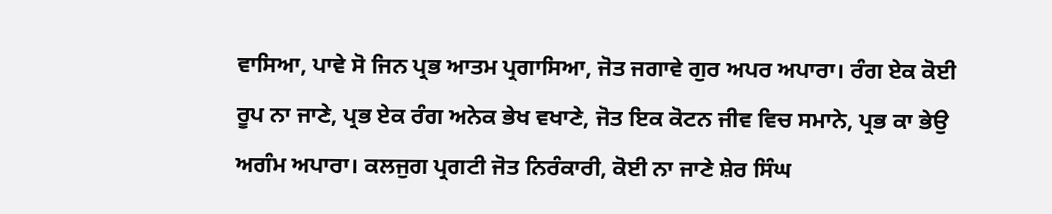ਵਾਸਿਆ, ਪਾਵੇ ਸੋ ਜਿਨ ਪ੍ਰਭ ਆਤਮ ਪ੍ਰਗਾਸਿਆ, ਜੋਤ ਜਗਾਵੇ ਗੁਰ ਅਪਰ ਅਪਾਰਾ। ਰੰਗ ਏਕ ਕੋਈ ਰੂਪ ਨਾ ਜਾਣੇ, ਪ੍ਰਭ ਏਕ ਰੰਗ ਅਨੇਕ ਭੇਖ ਵਖਾਣੇ, ਜੋਤ ਇਕ ਕੋਟਨ ਜੀਵ ਵਿਚ ਸਮਾਨੇ, ਪ੍ਰਭ ਕਾ ਭੇਉ ਅਗੰਮ ਅਪਾਰਾ। ਕਲਜੁਗ ਪ੍ਰਗਟੀ ਜੋਤ ਨਿਰੰਕਾਰੀ, ਕੋਈ ਨਾ ਜਾਣੇ ਸ਼ੇਰ ਸਿੰਘ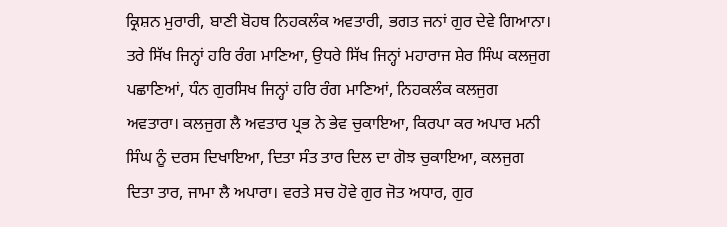ਕ੍ਰਿਸ਼ਨ ਮੁਰਾਰੀ, ਬਾਣੀ ਬੋਹਥ ਨਿਹਕਲੰਕ ਅਵਤਾਰੀ, ਭਗਤ ਜਨਾਂ ਗੁਰ ਦੇਵੇ ਗਿਆਨਾ। ਤਰੇ ਸਿੱਖ ਜਿਨ੍ਹਾਂ ਹਰਿ ਰੰਗ ਮਾਣਿਆ, ਉਧਰੇ ਸਿੱਖ ਜਿਨ੍ਹਾਂ ਮਹਾਰਾਜ ਸ਼ੇਰ ਸਿੰਘ ਕਲਜੁਗ ਪਛਾਣਿਆਂ, ਧੰਨ ਗੁਰਸਿਖ ਜਿਨ੍ਹਾਂ ਹਰਿ ਰੰਗ ਮਾਣਿਆਂ, ਨਿਹਕਲੰਕ ਕਲਜੁਗ ਅਵਤਾਰਾ। ਕਲਜੁਗ ਲੈ ਅਵਤਾਰ ਪ੍ਰਭ ਨੇ ਭੇਵ ਚੁਕਾਇਆ, ਕਿਰਪਾ ਕਰ ਅਪਾਰ ਮਨੀ ਸਿੰਘ ਨੂੰ ਦਰਸ ਦਿਖਾਇਆ, ਦਿਤਾ ਸੰਤ ਤਾਰ ਦਿਲ ਦਾ ਗੋਝ ਚੁਕਾਇਆ, ਕਲਜੁਗ ਦਿਤਾ ਤਾਰ, ਜਾਮਾ ਲੈ ਅਪਾਰਾ। ਵਰਤੇ ਸਚ ਹੋਵੇ ਗੁਰ ਜੋਤ ਅਧਾਰ, ਗੁਰ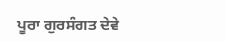ਪੂਰਾ ਗੁਰਸੰਗਤ ਦੇਵੇ